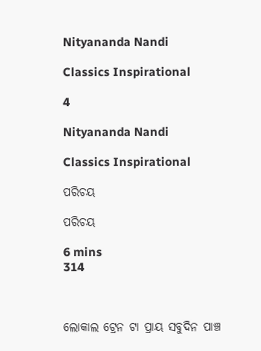Nityananda Nandi

Classics Inspirational

4

Nityananda Nandi

Classics Inspirational

ପରିଚୟ

ପରିଚୟ

6 mins
314



ଲୋକାଲ ଟ୍ରେନ ଟା ପ୍ରାୟ ସବୁଦିନ ପାଞ୍ଚ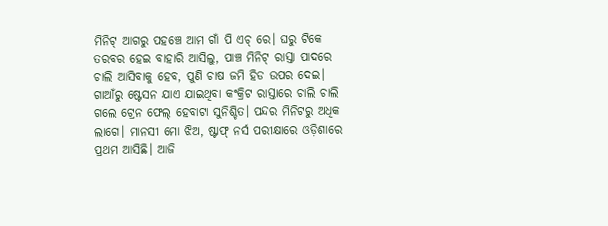ମିନିଟ୍ ଆଗରୁ ପହଞ୍ଚେ ଆମ ଗାଁ ପି ଏଚ୍ ରେ। ଘରୁ ଟିକେ ତରବର ହେଇ ବାହାରି ଆସିଲୁ, ପାଞ୍ଚ ମିନିଟ୍ ରାସ୍ତା ପାଦରେ ଚାଲି ଆସିବାକୁ ହେବ, ପୁଣି ଚାଷ ଜମି ହିଡ ଉପର ଦେଇ। ଗାଆଁରୁ ଷ୍ଟେସନ ଯାଏ ଯାଇଥିବା କଂକ୍ରିଟ ରାସ୍ତାରେ ଚାଲି ଚାଲି ଗଲେ ଟ୍ରେନ ଫେଲ୍ ହେବାଟା ସୁନିଶ୍ଚିତ। ପନ୍ଦର ମିନିଟରୁ ଅଧିକ ଲାଗେ। ମାନସୀ ମୋ ଝିଅ, ଷ୍ଟାଫ୍ ନର୍ସ ପରୀକ୍ଷାରେ ଓଡ଼ିଶାରେ ପ୍ରଥମ ଆସିଛି। ଆଜି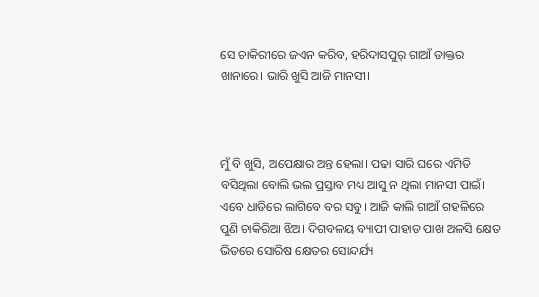ସେ ଚାକିରୀରେ ଜଏନ କରିବ, ହରିଦାସପୁର୍ ଗାଆଁ ଡାକ୍ତର ଖାନାରେ। ଭାରି ଖୁସି ଆଜି ମାନସୀ।



ମୁଁ ବି ଖୁସି, ଅପେକ୍ଷାର ଅନ୍ତ ହେଲା। ପଢା ସାରି ଘରେ ଏମିତି ବସିଥିଲା ବୋଲି ଭଲ ପ୍ରସ୍ତାବ ମଧ୍ୟ ଆସୁ ନ ଥିଲା ମାନସୀ ପାଇଁ। ଏବେ ଧାଡିରେ ଲାଗିବେ ବର ସବୁ। ଆଜି କାଲି ଗାଆଁ ଗହଳିରେ ପୁଣି ଚାକିରିଆ ଝିଅ। ଦିଗବଳୟ ବ୍ୟାପୀ ପାହାଡ ପାଖ ଅଳସି କ୍ଷେତ ଭିତରେ ସୋରିଷ କ୍ଷେତର ସୋନ୍ଦର୍ଯ୍ୟ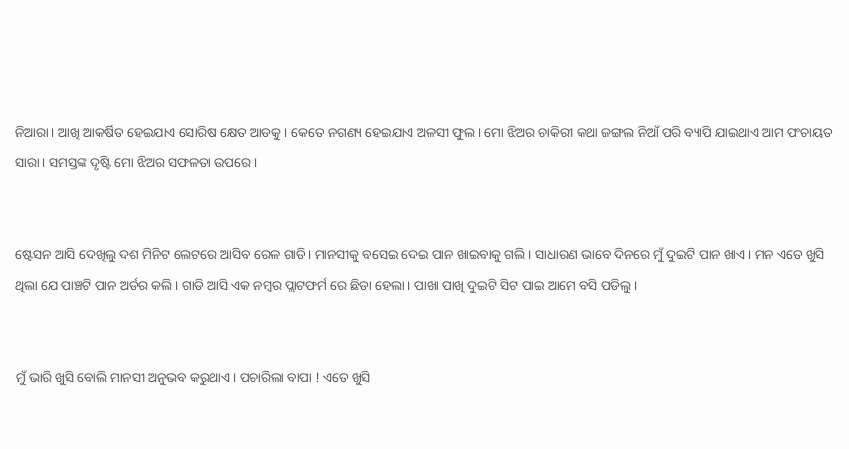ନିଆରା। ଆଖି ଆକର୍ଷିତ ହେଇଯାଏ ସୋରିଷ କ୍ଷେତ ଆଡକୁ। କେତେ ନଗଣ୍ୟ ହେଇଯାଏ ଅଳସୀ ଫୁଲ। ମୋ ଝିଅର ଚାକିରୀ କଥା ଜଙ୍ଗଲ ନିଆଁ ପରି ବ୍ୟାପି ଯାଇଥାଏ ଆମ ପଂଚାୟତ ସାରା। ସମସ୍ତଙ୍କ ଦୃଷ୍ଟି ମୋ ଝିଅର ସଫଳତା ଉପରେ ।


ଷ୍ଟେସନ ଆସି ଦେଖିଲୁ ଦଶ ମିନିଟ ଲେଟରେ ଆସିବ ରେଳ ଗାଡି। ମାନସୀକୁ ବସେଇ ଦେଇ ପାନ ଖାଇବାକୁ ଗଲି। ସାଧାରଣ ଭାବେ ଦିନରେ ମୁଁ ଦୁଇଟି ପାନ ଖାଏ। ମନ ଏତେ ଖୁସି ଥିଲା ଯେ ପାଞ୍ଚଟି ପାନ ଅର୍ଡର କଲି। ଗାଡି ଆସି ଏକ ନମ୍ବର ପ୍ଲାଟଫର୍ମ ରେ ଛିଡା ହେଲା। ପାଖା ପାଖି ଦୁଇଟି ସିଟ ପାଇ ଆମେ ବସି ପଡିଲୁ।


ମୁଁ ଭାରି ଖୁସି ବୋଲି ମାନସୀ ଅନୁଭବ କରୁଥାଏ। ପଚାରିଲା ବାପା ! ଏତେ ଖୁସି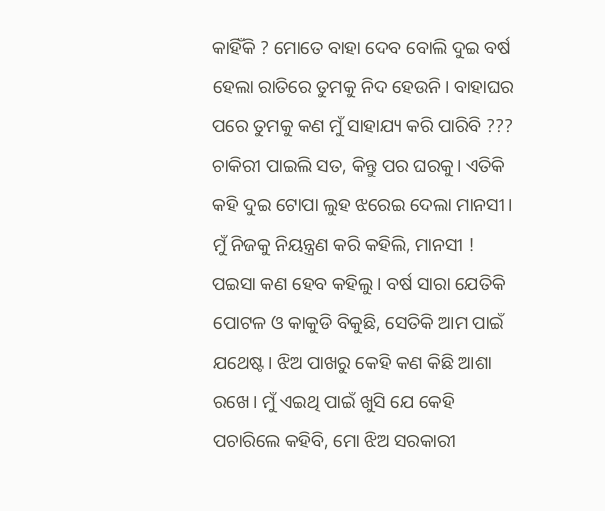କାହିଁକି ? ମୋତେ ବାହା ଦେବ ବୋଲି ଦୁଇ ବର୍ଷ ହେଲା ରାତିରେ ତୁମକୁ ନିଦ ହେଉନି। ବାହାଘର ପରେ ତୁମକୁ କଣ ମୁଁ ସାହାଯ୍ୟ କରି ପାରିବି ??? ଚାକିରୀ ପାଇଲି ସତ, କିନ୍ତୁ ପର ଘରକୁ। ଏତିକି କହି ଦୁଇ ଟୋପା ଲୁହ ଝରେଇ ଦେଲା ମାନସୀ। ମୁଁ ନିଜକୁ ନିୟନ୍ତ୍ରଣ କରି କହିଲି, ମାନସୀ ! ପଇସା କଣ ହେବ କହିଲୁ। ବର୍ଷ ସାରା ଯେତିକି ପୋଟଳ ଓ କାକୁଡି ବିକୁଛି, ସେତିକି ଆମ ପାଇଁ ଯଥେଷ୍ଟ। ଝିଅ ପାଖରୁ କେହି କଣ କିଛି ଆଶା ରଖେ। ମୁଁ ଏଇଥି ପାଇଁ ଖୁସି ଯେ କେହି ପଚାରିଲେ କହିବି, ମୋ ଝିଅ ସରକାରୀ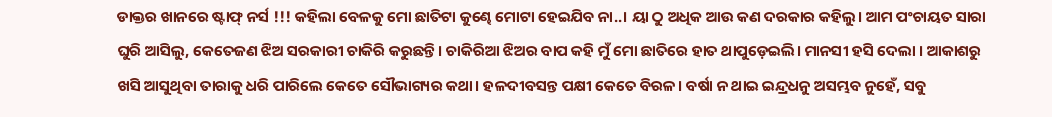ଡାକ୍ତର ଖାନରେ ଷ୍ଟାଫ୍ ନର୍ସ !!! କହିଲା ବେଳକୁ ମୋ ଛାତିଟା କୁଣ୍ଢେ ମୋଟା ହେଇଯିବ ନା..। ୟା ଠୁ ଅଧିକ ଆଉ କଣ ଦରକାର କହିଲୁ। ଆମ ପଂଚାୟତ ସାରା ଘୁରି ଆସିଲୁ, କେତେଜଣ ଝିଅ ସରକାରୀ ଚାକିରି କରୁଛନ୍ତି। ଚାକିରିଆ ଝିଅର ବାପ କହି ମୁଁ ମୋ ଛାତିରେ ହାତ ଥାପୁଡ଼େଇଲି। ମାନସୀ ହସି ଦେଲା । ଆକାଶରୁ ଖସି ଆସୁଥିବା ତାରାକୁ ଧରି ପାରିଲେ କେତେ ସୌଭାଗ୍ୟର କଥା। ହଳଦୀବସନ୍ତ ପକ୍ଷୀ କେତେ ବିରଳ। ବର୍ଷା ନ ଥାଇ ଇନ୍ଦ୍ରଧନୁ ଅସମ୍ଭବ ନୁହେଁ, ସବୁ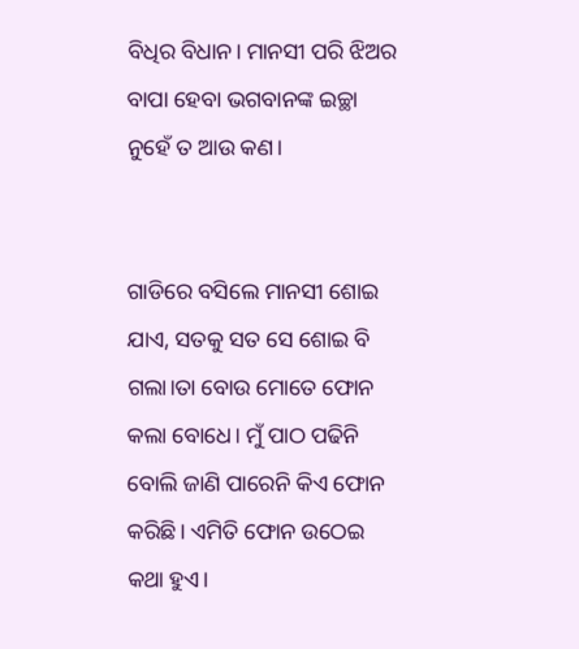ବିଧିର ବିଧାନ। ମାନସୀ ପରି ଝିଅର ବାପା ହେବା ଭଗବାନଙ୍କ ଇଚ୍ଛା ନୁହେଁ ତ ଆଉ କଣ।


ଗାଡିରେ ବସିଲେ ମାନସୀ ଶୋଇ ଯାଏ, ସତକୁ ସତ ସେ ଶୋଇ ବି ଗଲା।ତା ବୋଉ ମୋତେ ଫୋନ କଲା ବୋଧେ। ମୁଁ ପାଠ ପଢିନି ବୋଲି ଜାଣି ପାରେନି କିଏ ଫୋନ କରିଛି। ଏମିତି ଫୋନ ଉଠେଇ କଥା ହୁଏ।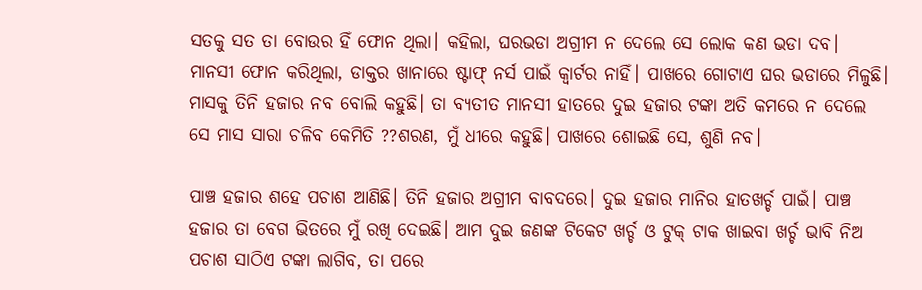ସତକୁ ସତ ତା ବୋଉର ହିଁ ଫୋନ ଥିଲା। କହିଲା, ଘରଭଡା ଅଗ୍ରୀମ ନ ଦେଲେ ସେ ଲୋକ କଣ ଭଡା ଦବ। ମାନସୀ ଫୋନ କରିଥିଲା, ଡାକ୍ତର ଖାନାରେ ଷ୍ଟାଫ୍ ନର୍ସ ପାଇଁ କ୍ୱାର୍ଟର ନାହିଁ। ପାଖରେ ଗୋଟାଏ ଘର ଭଡାରେ ମିଳୁଛି। ମାସକୁ ତିନି ହଜାର ନବ ବୋଲି କହୁଛି। ତା ବ୍ୟତୀତ ମାନସୀ ହାତରେ ଦୁଇ ହଜାର ଟଙ୍କା ଅତି କମରେ ନ ଦେଲେ ସେ ମାସ ସାରା ଚଳିବ କେମିତି ??ଶରଣ, ମୁଁ ଧୀରେ କହୁଛି। ପାଖରେ ଶୋଇଛି ସେ, ଶୁଣି ନବ।

ପାଞ୍ଚ ହଜାର ଶହେ ପଚାଶ ଆଣିଛି। ତିନି ହଜାର ଅଗ୍ରୀମ ବାବଦରେ। ଦୁଇ ହଜାର ମାନିର ହାତଖର୍ଚ୍ଚ ପାଇଁ। ପାଞ୍ଚ ହଜାର ତା ବେଗ ଭିତରେ ମୁଁ ରଖି ଦେଇଛି। ଆମ ଦୁଇ ଜଣଙ୍କ ଟିକେଟ ଖର୍ଚ୍ଚ ଓ ଟୁକ୍ ଟାକ ଖାଇବା ଖର୍ଚ୍ଚ ଭାବି ନିଅ ପଚାଶ ସାଠିଏ ଟଙ୍କା ଲାଗିବ, ତା ପରେ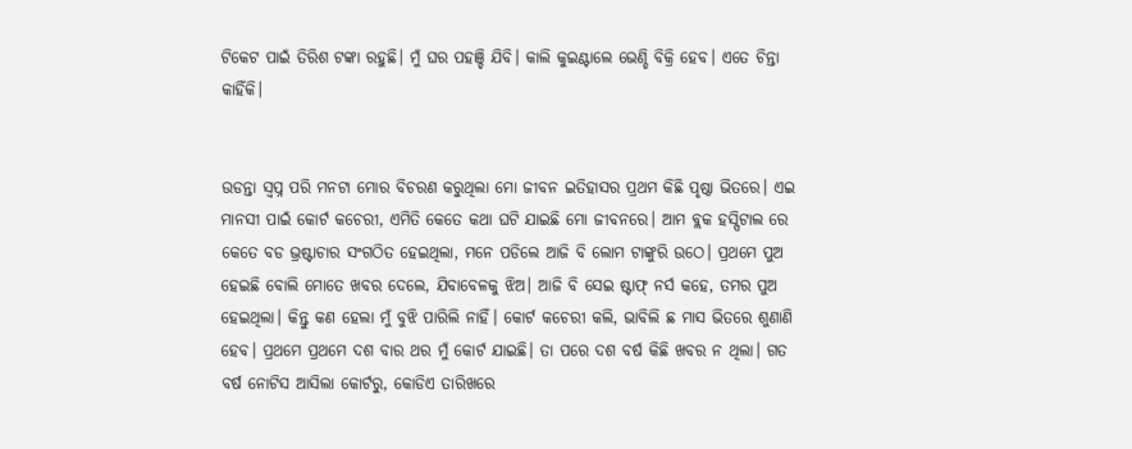ଟିକେଟ ପାଇଁ ତିରିଶ ଟଙ୍କା ରହୁଛି। ମୁଁ ଘର ପହଞ୍ଚି ଯିବି। କାଲି କୁଇଣ୍ଟାଲେ ଭେଣ୍ଡି ବିକ୍ରି ହେବ। ଏତେ ଚିନ୍ତା କାହିଁକି।


ଉଡନ୍ତା ସ୍ବପ୍ନ ପରି ମନଟା ମୋର ବିଚରଣ କରୁଥିଲା ମୋ ଜୀବନ ଇତିହାସର ପ୍ରଥମ କିଛି ପୃଷ୍ଠା ଭିତରେ। ଏଇ ମାନସୀ ପାଇଁ କୋର୍ଟ କଚେରୀ, ଏମିତି କେତେ କଥା ଘଟି ଯାଇଛି ମୋ ଜୀବନରେ। ଆମ ବ୍ଲକ ହସ୍ପିଟାଲ ରେ କେତେ ବଡ ଭ୍ରଷ୍ଟାଚାର ସଂଗଠିତ ହେଇଥିଲା, ମନେ ପଡିଲେ ଆଜି ବି ଲୋମ ଟାଙ୍କୁରି ଉଠେ। ପ୍ରଥମେ ପୁଅ ହେଇଛି ବୋଲି ମୋତେ ଖବର ଦେଲେ, ଯିବାବେଳକୁ ଝିଅ। ଆଜି ବି ସେଇ ଷ୍ଟାଫ୍ ନର୍ସ କହେ, ତମର ପୁଅ ହେଇଥିଲା। କିନ୍ତୁ କଣ ହେଲା ମୁଁ ବୁଝି ପାରିଲି ନାହିଁ। କୋର୍ଟ କଚେରୀ କଲି, ଭାବିଲି ଛ ମାସ ଭିତରେ ଶୁଣାଣି ହେବ। ପ୍ରଥମେ ପ୍ରଥମେ ଦଶ ବାର ଥର ମୁଁ କୋର୍ଟ ଯାଇଛି। ତା ପରେ ଦଶ ବର୍ଷ କିଛି ଖବର ନ ଥିଲା। ଗତ ବର୍ଷ ନୋଟିସ ଆସିଲା କୋର୍ଟରୁ, କୋଡିଏ ତାରିଖରେ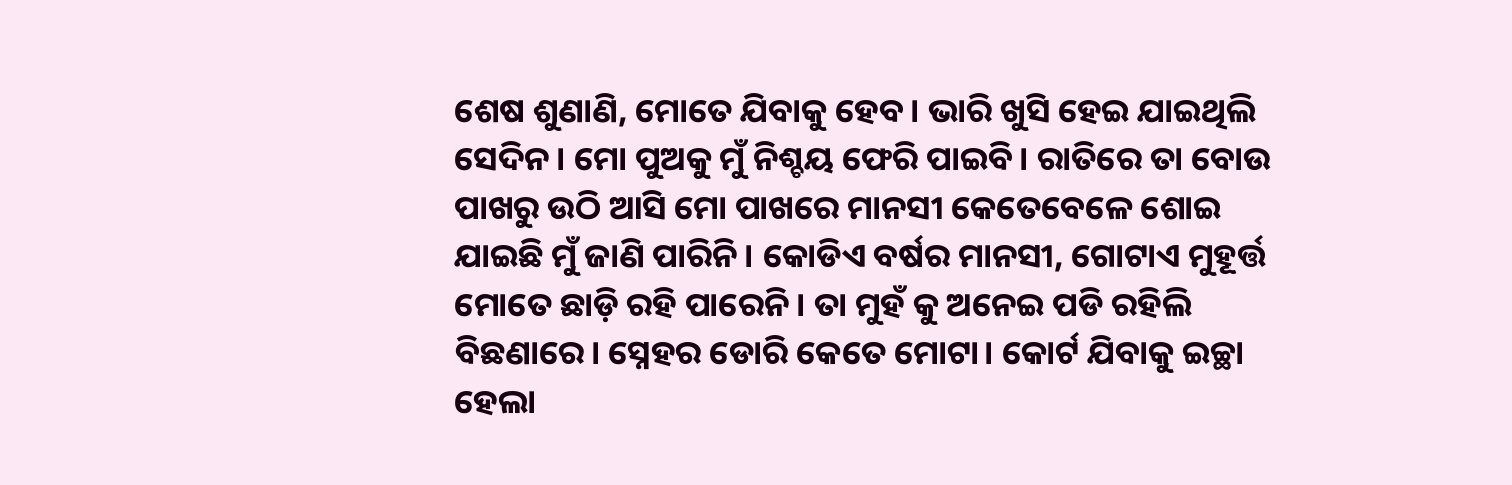ଶେଷ ଶୁଣାଣି, ମୋତେ ଯିବାକୁ ହେବ। ଭାରି ଖୁସି ହେଇ ଯାଇଥିଲି ସେଦିନ। ମୋ ପୁଅକୁ ମୁଁ ନିଶ୍ଚୟ ଫେରି ପାଇବି। ରାତିରେ ତା ବୋଉ ପାଖରୁ ଉଠି ଆସି ମୋ ପାଖରେ ମାନସୀ କେତେବେଳେ ଶୋଇ ଯାଇଛି ମୁଁ ଜାଣି ପାରିନି। କୋଡିଏ ବର୍ଷର ମାନସୀ, ଗୋଟାଏ ମୁହୂର୍ତ୍ତ ମୋତେ ଛାଡ଼ି ରହି ପାରେନି। ତା ମୁହଁ କୁ ଅନେଇ ପଡି ରହିଲି ବିଛଣାରେ। ସ୍ନେହର ଡୋରି କେତେ ମୋଟା। କୋର୍ଟ ଯିବାକୁ ଇଚ୍ଛା ହେଲା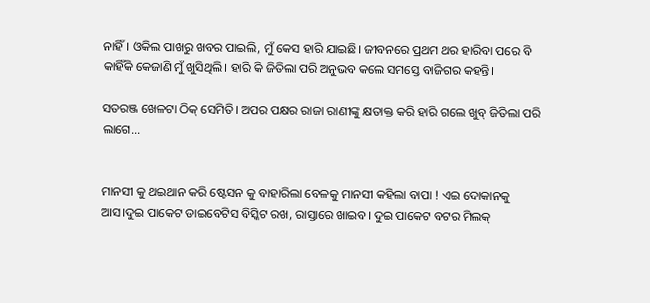ନାହିଁ। ଓକିଲ ପାଖରୁ ଖବର ପାଇଲି, ମୁଁ କେସ ହାରି ଯାଇଛି। ଜୀବନରେ ପ୍ରଥମ ଥର ହାରିବା ପରେ ବି କାହିଁକି କେଜାଣି ମୁଁ ଖୁସିଥିଲି। ହାରି କି ଜିତିଲା ପରି ଅନୁଭବ କଲେ ସମସ୍ତେ ବାଜିଗର କହନ୍ତି।

ସତରଞ୍ଜ ଖେଳଟା ଠିକ୍ ସେମିତି। ଅପର ପକ୍ଷର ରାଜା ରାଣୀଙ୍କୁ କ୍ଷତାକ୍ତ କରି ହାରି ଗଲେ ଖୁବ୍ ଜିତିଲା ପରି ଲାଗେ...


ମାନସୀ କୁ ଥଇଥାନ କରି ଷ୍ଟେସନ କୁ ବାହାରିଲା ବେଳକୁ ମାନସୀ କହିଲା ବାପା ! ଏଇ ଦୋକାନକୁ ଆସ।ଦୁଇ ପାକେଟ ଡାଇବେଟିସ ବିସ୍କିଟ ରଖ, ରାସ୍ତାରେ ଖାଇବ। ଦୁଇ ପାକେଟ ବଟର ମିଲକ୍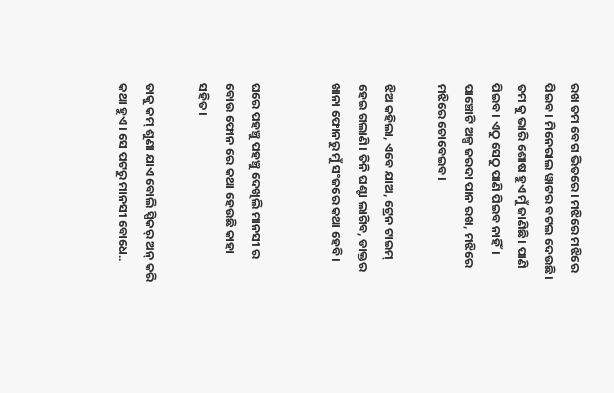ରଖ ତମ ବେଗ ଭିତରେ। ମଝିରେ ମଝିରେ ପିଇବ। ମିନେରାଲ ୱାଟର ବଟଲ ଦେଉଛି। ତମ କୁ ଭାରି ଶୋଷ ହୁଏ ମୁଁ ଜାଣିଛି। ପାଣି ପିଇବ। ଏଠୁ ସେଠୁ ପାଣି ପିଇବ ନାହିଁ। ପାଞ୍ଚୋଟି ଅଳ୍ପ ଜରଦା ପାନ ରଖ, ମଝିରେ ମଝିରେ ଚୋବେଇବ।

ଝିଅ କହିଲା, ଏବେ ଯାଅ, ଟ୍ରେନ ଟାଇମ୍ ହେଇ ଗଲାଣି। ତିନି ଘଣ୍ଟା ଲାଗିବ, ଡାକ୍ତର ଖାନା ଫୋନରୁ ମୁଁ ସଂଜରେ କଥା ହେବି।


ଘରେ ପହଞ୍ଚୁ ପହଞ୍ଚୁ ଦେଖିଲି ମାନସୀ ର ବୋଉ ଫୋନ ରେ କଥା ହେଉଛି କାହା ସହିତ।

ତାକୁ କମ୍ ଶୁଣା ଯାଏ ବୋଲି ସ୍ପିକର୍ ଅନ୍ କରି କଥା ହୁଏ। ସେ ପଟରୁ ମାନସୀ ବୋଧେ..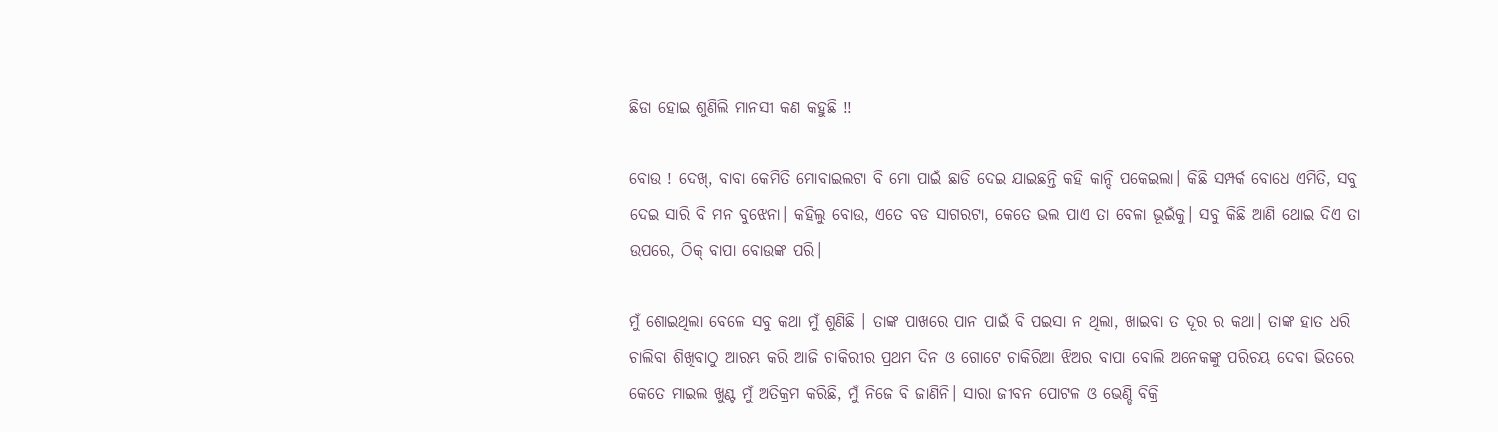ଛିଡା ହୋଇ ଶୁଣିଲି ମାନସୀ କଣ କହୁଛି !!

ବୋଉ ! ଦେଖ୍, ବାବା କେମିତି ମୋବାଇଲଟା ବି ମୋ ପାଇଁ ଛାଡି ଦେଇ ଯାଇଛନ୍ତି କହି କାନ୍ଦି ପକେଇଲା। କିଛି ସମ୍ପର୍କ ବୋଧେ ଏମିତି, ସବୁ ଦେଇ ସାରି ବି ମନ ବୁଝେନା। କହିଲୁ ବୋଉ, ଏତେ ବଡ ସାଗରଟା, କେତେ ଭଲ ପାଏ ତା ବେଳା ଭୂଇଁକୁ। ସବୁ କିଛି ଆଣି ଥୋଇ ଦିଏ ତା ଉପରେ, ଠିକ୍ ବାପା ବୋଉଙ୍କ ପରି।

ମୁଁ ଶୋଇଥିଲା ବେଳେ ସବୁ କଥା ମୁଁ ଶୁଣିଛି । ତାଙ୍କ ପାଖରେ ପାନ ପାଇଁ ବି ପଇସା ନ ଥିଲା, ଖାଇବା ତ ଦୂର ର କଥା। ତାଙ୍କ ହାତ ଧରି ଚାଲିବା ଶିଖିବାଠୁ ଆରମ୍ଭ କରି ଆଜି ଚାକିରୀର ପ୍ରଥମ ଦିନ ଓ ଗୋଟେ ଚାକିରିଆ ଝିଅର ବାପା ବୋଲି ଅନେକଙ୍କୁ ପରିଚୟ ଦେବା ଭିତରେ କେତେ ମାଇଲ ଖୁଣ୍ଟ ମୁଁ ଅତିକ୍ରମ କରିଛି, ମୁଁ ନିଜେ ବି ଜାଣିନି। ସାରା ଜୀବନ ପୋଟଳ ଓ ଭେଣ୍ଡି ବିକ୍ରି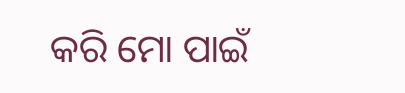କରି ମୋ ପାଇଁ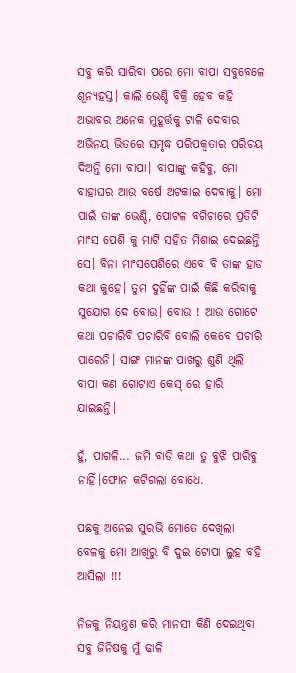ସବୁ କରି ସାରିବା ପରେ ମୋ ବାପା ସବୁବେଳେ ଶୂନ୍ୟହସ୍ତ। କାଲି ଭେଣ୍ଡି ବିକ୍ରି ହେବ କହି ଅଭାବର ଅନେକ ମୁହୂର୍ତ୍ତକୁ ଟାଳି ଦେବାର ଅଭିନୟ ଭିତରେ ସମୃଦ୍ଧ ପରିପକ୍ଵତାର ପରିଚୟ ଦିଅନ୍ତି ମୋ ବାପା। ବାପାଙ୍କୁ କହିବୁ, ମୋ ବାହାଘର ଆଉ ବର୍ଷେ ଅଟକାଇ ଦେବାକୁ। ମୋ ପାଇଁ ତାଙ୍କ ଭେଣ୍ଡି, ପୋଟଳ ବଗିଚାରେ ପ୍ରତିଟି ମାଂସ ପେଶି କୁ ମାଟି ସହିତ ମିଶାଇ ଦେଇଛନ୍ତି ସେ। ବିନା ମାଂସପେଶିରେ ଏବେ ବି ତାଙ୍କ ହାଡ କଥା କୁହେ। ତୁମ ଦୁହିଁଙ୍କ ପାଇଁ କିଛି କରିବାକୁ ସୁଯୋଗ ଦେ ବୋଉ। ବୋଉ ! ଆଉ ଗୋଟେ କଥା ପଚାରିବି ପଚାରିବି ବୋଲି କେବେ ପଚାରି ପାରେନି। ସାଙ୍ଗ ମାନଙ୍କ ପାଖରୁ ଶୁଣି ଥିଲି ବାପା କଣ ଗୋଟାଏ କେସ୍ ରେ ହାରି ଯାଇଛନ୍ତି।

ହୁଁ, ପାଗଳି... ଜମି ବାଡି କଥା ତୁ ବୁଝି ପାରିବୁ ନାହିଁ।ଫୋନ କଟିଗଲା ବୋଧେ.

ପଛକୁ ଅନେଇ ସୁରଭି ମୋତେ ଦେଖିଲା ବେଳକୁ ମୋ ଆଖିରୁ ବି ଦୁଇ ଟୋପା ଲୁହ ବହି ଆସିଲା !!!

ନିଜକୁ ନିୟନ୍ତ୍ରଣ କରି ମାନସୀ କିଣି ଦେଇଥିବା ସବୁ ଜିନିଷକୁ ମୁଁ ଢାଳି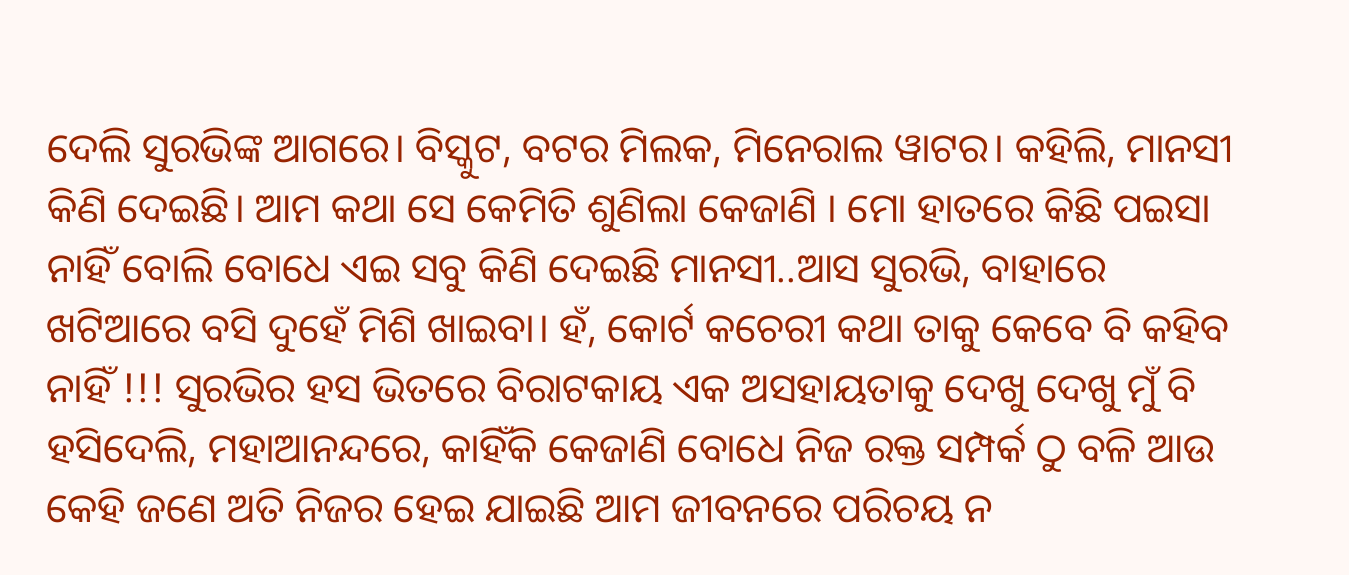ଦେଲି ସୁରଭିଙ୍କ ଆଗରେ। ବିସ୍କୁଟ, ବଟର ମିଲକ, ମିନେରାଲ ୱାଟର। କହିଲି, ମାନସୀ କିଣି ଦେଇଛି। ଆମ କଥା ସେ କେମିତି ଶୁଣିଲା କେଜାଣି । ମୋ ହାତରେ କିଛି ପଇସା ନାହିଁ ବୋଲି ବୋଧେ ଏଇ ସବୁ କିଣି ଦେଇଛି ମାନସୀ..ଆସ ସୁରଭି, ବାହାରେ ଖଟିଆରେ ବସି ଦୁହେଁ ମିଶି ଖାଇବା। ହଁ, କୋର୍ଟ କଚେରୀ କଥା ତାକୁ କେବେ ବି କହିବ ନାହିଁ !!! ସୁରଭିର ହସ ଭିତରେ ବିରାଟକାୟ ଏକ ଅସହାୟତାକୁ ଦେଖୁ ଦେଖୁ ମୁଁ ବି ହସିଦେଲି, ମହାଆନନ୍ଦରେ, କାହିଁକି କେଜାଣି ବୋଧେ ନିଜ ରକ୍ତ ସମ୍ପର୍କ ଠୁ ବଳି ଆଉ କେହି ଜଣେ ଅତି ନିଜର ହେଇ ଯାଇଛି ଆମ ଜୀବନରେ ପରିଚୟ ନ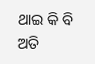ଥାଇ କି ବି ଅତି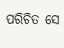ପରିଚିତ ସେ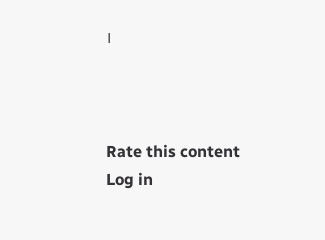।



Rate this content
Log in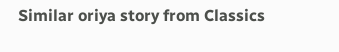Similar oriya story from Classics